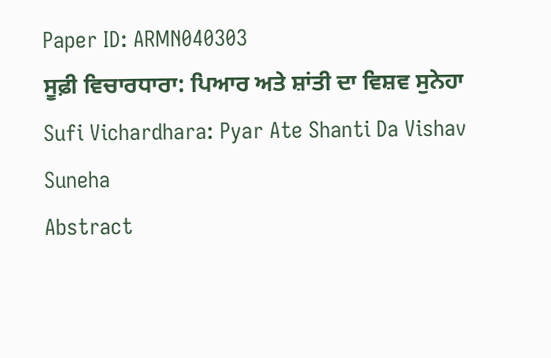Paper ID: ARMN040303
ਸੂਫ਼ੀ ਵਿਚਾਰਧਾਰਾ: ਪਿਆਰ ਅਤੇ ਸ਼ਾਂਤੀ ਦਾ ਵਿਸ਼ਵ ਸੁਨੇਹਾ
Sufi Vichardhara: Pyar Ate Shanti Da Vishav Suneha
Abstract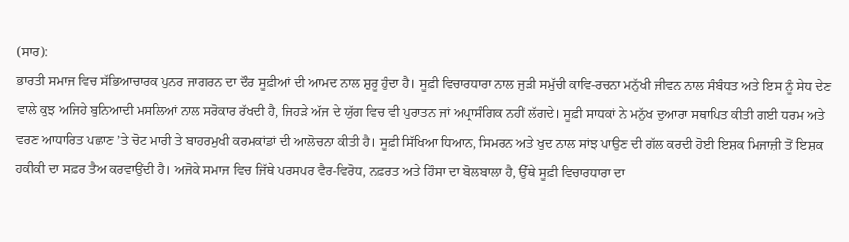(ਸਾਰ):
ਭਾਰਤੀ ਸਮਾਜ ਵਿਚ ਸੱਭਿਆਚਾਰਕ ਪੁਨਰ ਜਾਗਰਨ ਦਾ ਦੌਰ ਸੂਫ਼ੀਆਂ ਦੀ ਆਮਦ ਨਾਲ ਸ਼ੁਰੂ ਹੁੰਦਾ ਹੈ। ਸੂਫ਼ੀ ਵਿਚਾਰਧਾਰਾ ਨਾਲ ਜੁੜੀ ਸਮੁੱਚੀ ਕਾਵਿ-ਰਚਨਾ ਮਨੁੱਖੀ ਜੀਵਨ ਨਾਲ ਸੰਬੰਧਤ ਅਤੇ ਇਸ ਨੂੰ ਸੇਧ ਦੇਣ ਵਾਲੇ ਕੁਝ ਅਜਿਹੇ ਬੁਨਿਆਦੀ ਮਸਲਿਆਂ ਨਾਲ ਸਰੋਕਾਰ ਰੱਖਦੀ ਹੈ, ਜਿਹੜੇ ਅੱਜ ਦੇ ਯੁੱਗ ਵਿਚ ਵੀ ਪੁਰਾਤਨ ਜਾਂ ਅਪ੍ਰਾਸੰਗਿਕ ਨਹੀਂ ਲੱਗਦੇ। ਸੂਫ਼ੀ ਸਾਧਕਾਂ ਨੇ ਮਨੁੱਖ ਦੁਆਰਾ ਸਥਾਪਿਤ ਕੀਤੀ ਗਈ ਧਰਮ ਅਤੇ ਵਰਣ ਆਧਾਰਿਤ ਪਛਾਣ ’ਤੇ ਚੋਟ ਮਾਰੀ ਤੇ ਬਾਹਰਮੁਖੀ ਕਰਮਕਾਂਡਾਂ ਦੀ ਆਲੋਚਨਾ ਕੀਤੀ ਹੈ। ਸੂਫ਼ੀ ਸਿੱਖਿਆ ਧਿਆਨ, ਸਿਮਰਨ ਅਤੇ ਖੁਦ ਨਾਲ ਸਾਂਝ ਪਾਉਣ ਦੀ ਗੱਲ ਕਰਦੀ ਹੋਈ ਇਸ਼ਕ ਮਿਜਾਜ਼ੀ ਤੋਂ ਇਸ਼ਕ ਹਕੀਕੀ ਦਾ ਸਫ਼ਰ ਤੈਅ ਕਰਵਾਉਂਦੀ ਹੈ। ਅਜੋਕੇ ਸਮਾਜ ਵਿਚ ਜਿੱਥੇ ਪਰਸਪਰ ਵੈਰ-ਵਿਰੋਧ, ਨਫ਼ਰਤ ਅਤੇ ਹਿੰਸਾ ਦਾ ਬੋਲਬਾਲਾ ਹੈ, ਉੱਥੇ ਸੂਫ਼ੀ ਵਿਚਾਰਧਾਰਾ ਦਾ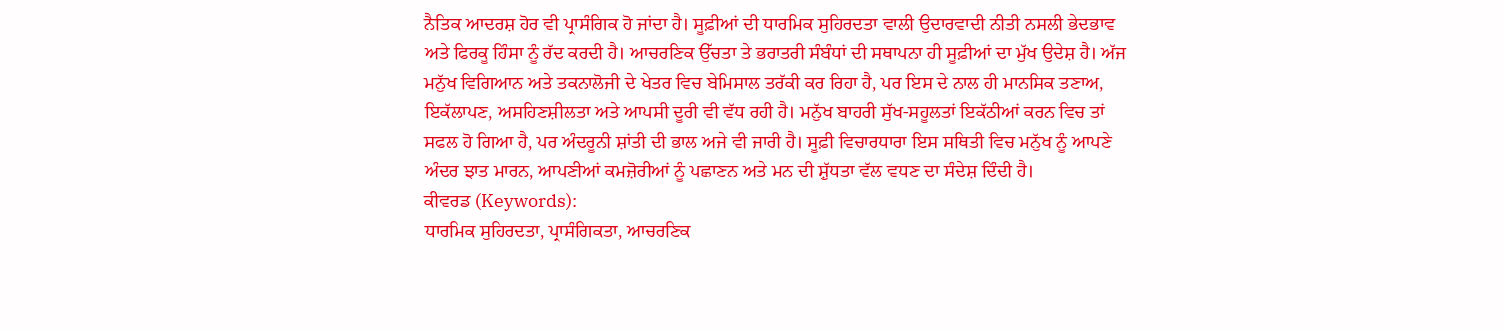ਨੈਤਿਕ ਆਦਰਸ਼ ਹੋਰ ਵੀ ਪ੍ਰਾਸੰਗਿਕ ਹੋ ਜਾਂਦਾ ਹੈ। ਸੂਫ਼ੀਆਂ ਦੀ ਧਾਰਮਿਕ ਸੁਹਿਰਦਤਾ ਵਾਲੀ ਉਦਾਰਵਾਦੀ ਨੀਤੀ ਨਸਲੀ ਭੇਦਭਾਵ ਅਤੇ ਫਿਰਕੂ ਹਿੰਸਾ ਨੂੰ ਰੱਦ ਕਰਦੀ ਹੈ। ਆਚਰਣਿਕ ਉੱਚਤਾ ਤੇ ਭਰਾਤਰੀ ਸੰਬੰਧਾਂ ਦੀ ਸਥਾਪਨਾ ਹੀ ਸੂਫ਼ੀਆਂ ਦਾ ਮੁੱਖ ਉਦੇਸ਼ ਹੈ। ਅੱਜ ਮਨੁੱਖ ਵਿਗਿਆਨ ਅਤੇ ਤਕਨਾਲੋਜੀ ਦੇ ਖੇਤਰ ਵਿਚ ਬੇਮਿਸਾਲ ਤਰੱਕੀ ਕਰ ਰਿਹਾ ਹੈ, ਪਰ ਇਸ ਦੇ ਨਾਲ ਹੀ ਮਾਨਸਿਕ ਤਣਾਅ, ਇਕੱਲਾਪਣ, ਅਸਹਿਣਸ਼ੀਲਤਾ ਅਤੇ ਆਪਸੀ ਦੂਰੀ ਵੀ ਵੱਧ ਰਹੀ ਹੈ। ਮਨੁੱਖ ਬਾਹਰੀ ਸੁੱਖ-ਸਹੂਲਤਾਂ ਇਕੱਠੀਆਂ ਕਰਨ ਵਿਚ ਤਾਂ ਸਫਲ ਹੋ ਗਿਆ ਹੈ, ਪਰ ਅੰਦਰੂਨੀ ਸ਼ਾਂਤੀ ਦੀ ਭਾਲ ਅਜੇ ਵੀ ਜਾਰੀ ਹੈ। ਸੂਫ਼ੀ ਵਿਚਾਰਧਾਰਾ ਇਸ ਸਥਿਤੀ ਵਿਚ ਮਨੁੱਖ ਨੂੰ ਆਪਣੇ ਅੰਦਰ ਝਾਤ ਮਾਰਨ, ਆਪਣੀਆਂ ਕਮਜ਼ੋਰੀਆਂ ਨੂੰ ਪਛਾਣਨ ਅਤੇ ਮਨ ਦੀ ਸ਼ੁੱਧਤਾ ਵੱਲ ਵਧਣ ਦਾ ਸੰਦੇਸ਼ ਦਿੰਦੀ ਹੈ।
ਕੀਵਰਡ (Keywords):
ਧਾਰਮਿਕ ਸੁਹਿਰਦਤਾ, ਪ੍ਰਾਸੰਗਿਕਤਾ, ਆਚਰਣਿਕ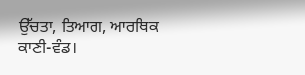ਉੱਚਤਾ, ਤਿਆਗ, ਆਰਥਿਕ ਕਾਣੀ-ਵੰਡ।